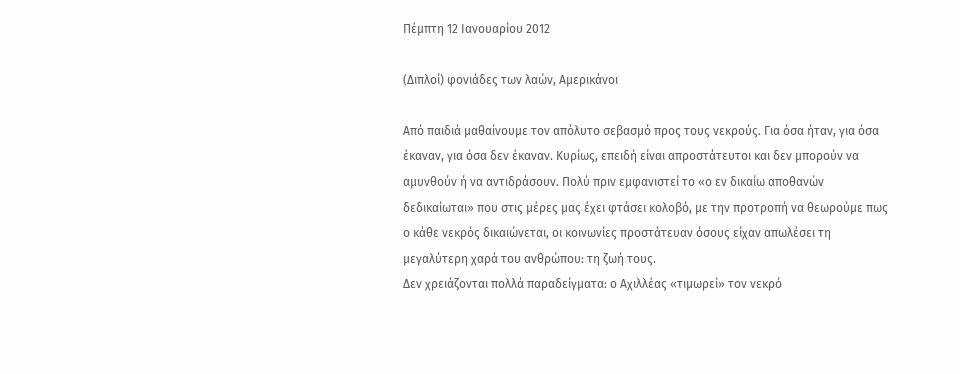Πέμπτη 12 Ιανουαρίου 2012

(Διπλοί) φονιάδες των λαών, Αμερικάνοι

Από παιδιά μαθαίνουμε τον απόλυτο σεβασμό προς τους νεκρούς. Για όσα ήταν, για όσα έκαναν, για όσα δεν έκαναν. Κυρίως, επειδή είναι απροστάτευτοι και δεν μπορούν να αμυνθούν ή να αντιδράσουν. Πολύ πριν εμφανιστεί το «ο εν δικαίω αποθανών δεδικαίωται» που στις μέρες μας έχει φτάσει κολοβό, με την προτροπή να θεωρούμε πως ο κάθε νεκρός δικαιώνεται, οι κοινωνίες προστάτευαν όσους είχαν απωλέσει τη μεγαλύτερη χαρά του ανθρώπου: τη ζωή τους.
Δεν χρειάζονται πολλά παραδείγματα: ο Αχιλλέας «τιμωρεί» τον νεκρό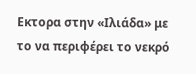Εκτορα στην «Ιλιάδα» με το να περιφέρει το νεκρό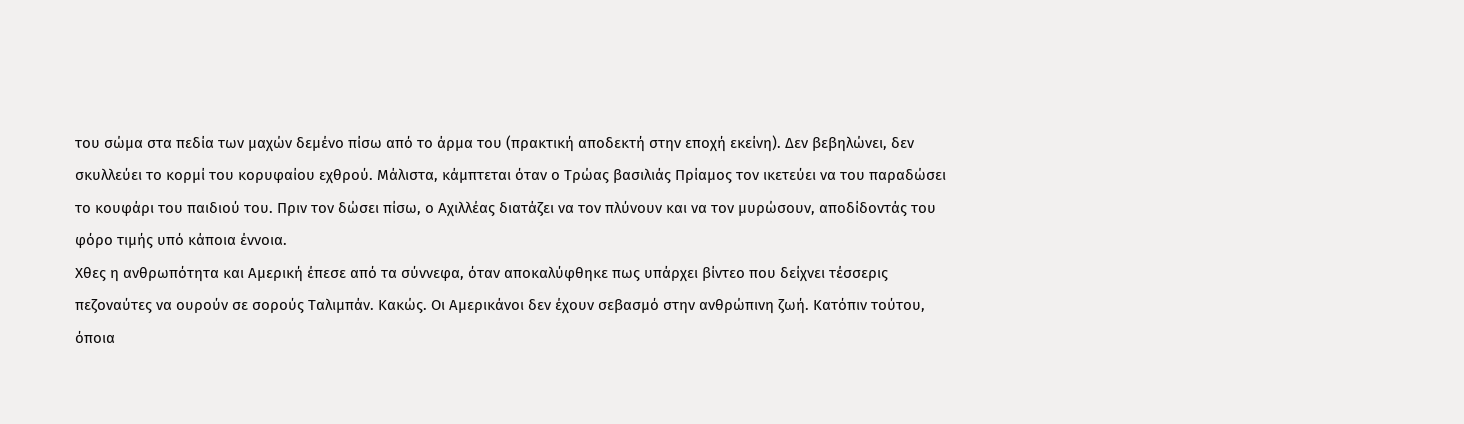του σώμα στα πεδία των μαχών δεμένο πίσω από το άρμα του (πρακτική αποδεκτή στην εποχή εκείνη). Δεν βεβηλώνει, δεν σκυλλεύει το κορμί του κορυφαίου εχθρού. Μάλιστα, κάμπτεται όταν ο Τρώας βασιλιάς Πρίαμος τον ικετεύει να του παραδώσει το κουφάρι του παιδιού του. Πριν τον δώσει πίσω, ο Αχιλλέας διατάζει να τον πλύνουν και να τον μυρώσουν, αποδίδοντάς του φόρο τιμής υπό κάποια έννοια.
Χθες η ανθρωπότητα και Αμερική έπεσε από τα σύννεφα, όταν αποκαλύφθηκε πως υπάρχει βίντεο που δείχνει τέσσερις πεζοναύτες να ουρούν σε σορούς Ταλιμπάν. Κακώς. Οι Αμερικάνοι δεν έχουν σεβασμό στην ανθρώπινη ζωή. Κατόπιν τούτου, όποια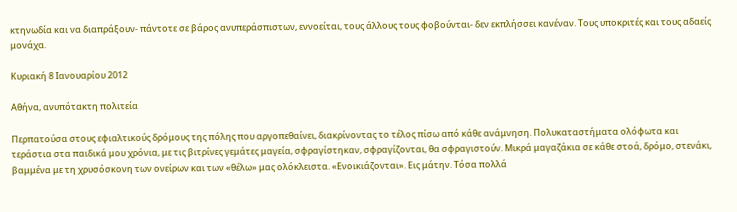κτηνωδία και να διαπράξουν- πάντοτε σε βάρος ανυπεράσπιστων, εννοείται, τους άλλους τους φοβούνται- δεν εκπλήσσει κανέναν. Τους υποκριτές και τους αδαείς μονάχα.

Κυριακή 8 Ιανουαρίου 2012

Αθήνα, ανυπότακτη πολιτεία

Περπατούσα στους εφιαλτικούς δρόμους της πόλης που αργοπεθαίνει, διακρίνοντας το τέλος πίσω από κάθε ανάμνηση. Πολυκαταστήματα ολόφωτα και τεράστια στα παιδικά μου χρόνια, με τις βιτρίνες γεμάτες μαγεία, σφραγίστηκαν, σφραγίζονται, θα σφραγιστούν. Μικρά μαγαζάκια σε κάθε στοά, δρόμο, στενάκι, βαμμένα με τη χρυσόσκονη των ονείρων και των «θέλω» μας ολόκλειστα. «Ενοικιάζονται». Εις μάτην. Τόσα πολλά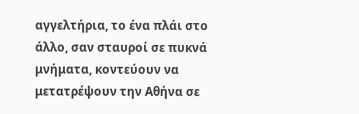αγγελτήρια, το ένα πλάι στο άλλο, σαν σταυροί σε πυκνά μνήματα, κοντεύουν να μετατρέψουν την Αθήνα σε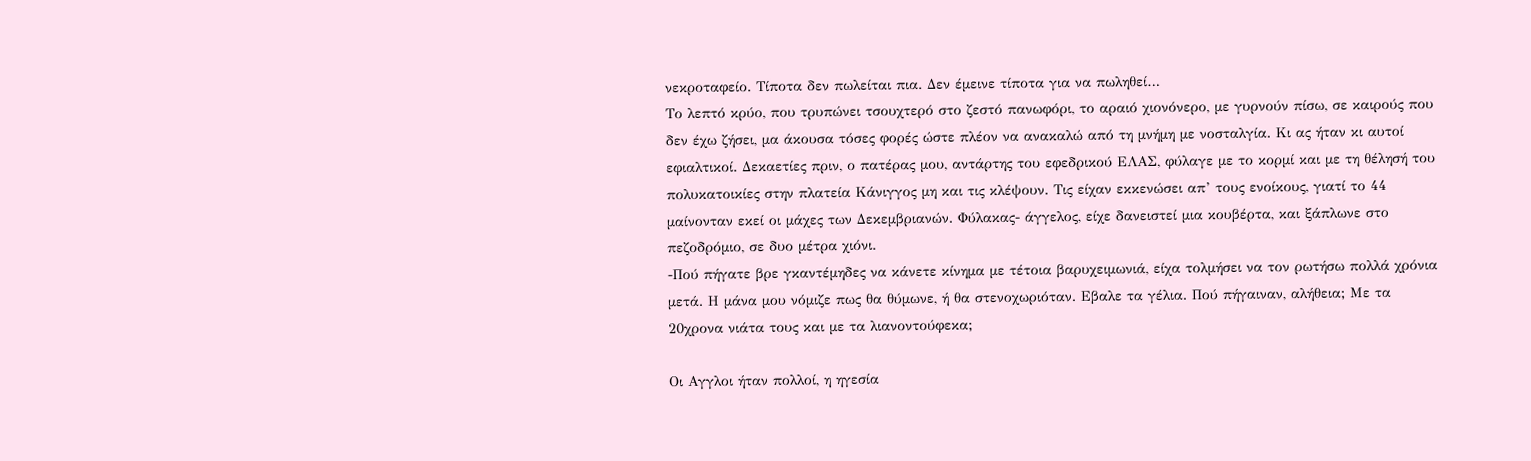νεκροταφείο. Τίποτα δεν πωλείται πια. Δεν έμεινε τίποτα για να πωληθεί…
Το λεπτό κρύο, που τρυπώνει τσουχτερό στο ζεστό πανωφόρι, το αραιό χιονόνερο, με γυρνούν πίσω, σε καιρούς που δεν έχω ζήσει, μα άκουσα τόσες φορές ώστε πλέον να ανακαλώ από τη μνήμη με νοσταλγία. Κι ας ήταν κι αυτοί εφιαλτικοί. Δεκαετίες πριν, ο πατέρας μου, αντάρτης του εφεδρικού ΕΛΑΣ, φύλαγε με το κορμί και με τη θέλησή του πολυκατοικίες στην πλατεία Κάνιγγος μη και τις κλέψουν. Τις είχαν εκκενώσει απ’ τους ενοίκους, γιατί το 44 μαίνονταν εκεί οι μάχες των Δεκεμβριανών. Φύλακας- άγγελος, είχε δανειστεί μια κουβέρτα, και ξάπλωνε στο πεζοδρόμιο, σε δυο μέτρα χιόνι.
-Πού πήγατε βρε γκαντέμηδες να κάνετε κίνημα με τέτοια βαρυχειμωνιά, είχα τολμήσει να τον ρωτήσω πολλά χρόνια μετά. Η μάνα μου νόμιζε πως θα θύμωνε, ή θα στενοχωριόταν. Εβαλε τα γέλια. Πού πήγαιναν, αλήθεια; Με τα 20χρονα νιάτα τους και με τα λιανοντούφεκα;

Οι Αγγλοι ήταν πολλοί, η ηγεσία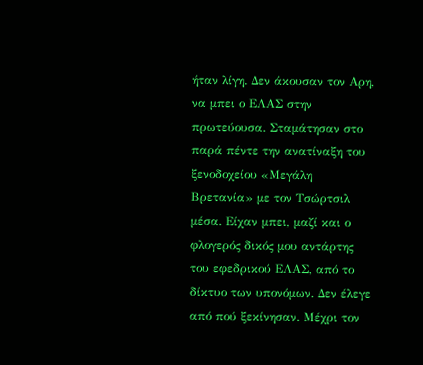ήταν λίγη. Δεν άκουσαν τον Αρη, να μπει ο ΕΛΑΣ στην πρωτεύουσα. Σταμάτησαν στο παρά πέντε την ανατίναξη του ξενοδοχείου «Μεγάλη Βρετανία» με τον Τσώρτσιλ μέσα. Είχαν μπει, μαζί και ο φλογερός δικός μου αντάρτης του εφεδρικού ΕΛΑΣ, από το δίκτυο των υπονόμων. Δεν έλεγε από πού ξεκίνησαν. Μέχρι τον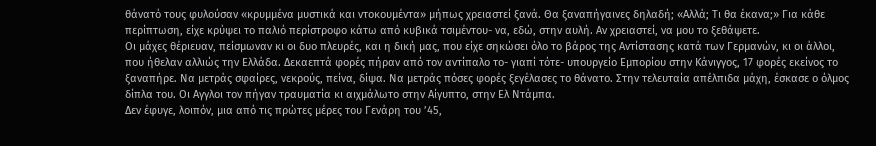θάνατό τους φυλούσαν «κρυμμένα μυστικά και ντοκουμέντα» μήπως χρειαστεί ξανά. Θα ξαναπήγαινες δηλαδή; «Αλλά; Τι θα έκανα;» Για κάθε περίπτωση, είχε κρύψει το παλιό περίστροφο κάτω από κυβικά τσιμέντου- να, εδώ, στην αυλή. Αν χρειαστεί, να μου το ξεθάψετε.
Οι μάχες θέριευαν, πείσμωναν κι οι δυο πλευρές, και η δική μας, που είχε σηκώσει όλο το βάρος της Αντίστασης κατά των Γερμανών, κι οι άλλοι, που ήθελαν αλλιώς την Ελλάδα. Δεκαεπτά φορές πήραν από τον αντίπαλο το- γιαπί τότε- υπουργείο Εμπορίου στην Κάνιγγος, 17 φορές εκείνος το ξαναπήρε. Να μετράς σφαίρες, νεκρούς, πείνα, δίψα. Να μετράς πόσες φορές ξεγέλασες το θάνατο. Στην τελευταία απέλπιδα μάχη, έσκασε ο όλμος δίπλα του. Οι Αγγλοι τον πήγαν τραυματία κι αιχμάλωτο στην Αίγυπτο, στην Ελ Ντάμπα.
Δεν έφυγε, λοιπόν, μια από τις πρώτες μέρες του Γενάρη του ’45,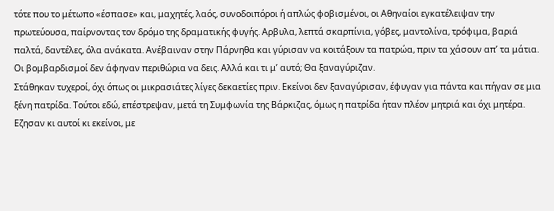τότε που το μέτωπο «έσπασε» και, μαχητές, λαός, συνοδοιπόροι ή απλώς φοβισμένοι, οι Αθηναίοι εγκατέλειψαν την πρωτεύουσα, παίρνοντας τον δρόμο της δραματικής φυγής. Αρβυλα, λεπτά σκαρπίνια, γόβες, μαντολίνα, τρόφιμα, βαριά παλτά, δαντέλες, όλα ανάκατα. Ανέβαιναν στην Πάρνηθα και γύρισαν να κοιτάξουν τα πατρώα, πριν τα χάσουν απ’ τα μάτια. Οι βομβαρδισμοί δεν άφηναν περιθώρια να δεις. Αλλά και τι μ’ αυτό; Θα ξαναγύριζαν.
Στάθηκαν τυχεροί, όχι όπως οι μικρασιάτες λίγες δεκαετίες πριν. Εκείνοι δεν ξαναγύρισαν, έφυγαν για πάντα και πήγαν σε μια ξένη πατρίδα. Τούτοι εδώ, επέστρεψαν, μετά τη Συμφωνία της Βάρκιζας, όμως η πατρίδα ήταν πλέον μητριά και όχι μητέρα. Εζησαν κι αυτοί κι εκείνοι, με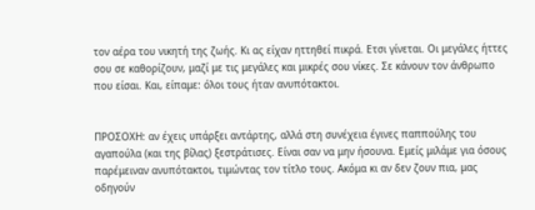τον αέρα του νικητή της ζωής. Κι ας είχαν ηττηθεί πικρά. Ετσι γίνεται. Οι μεγάλες ήττες σου σε καθορίζουν, μαζί με τις μεγάλες και μικρές σου νίκες. Σε κάνουν τον άνθρωπο που είσαι. Και, είπαμε: όλοι τους ήταν ανυπότακτοι.


ΠΡΟΣΟΧΗ: αν έχεις υπάρξει αντάρτης, αλλά στη συνέχεια έγινες παππούλης του αγαπούλα (και της βίλας) ξεστράτισες. Είναι σαν να μην ήσουνα. Εμείς μιλάμε για όσους παρέμειναν ανυπότακτοι, τιμώντας τον τίτλο τους. Ακόμα κι αν δεν ζουν πια, μας οδηγούν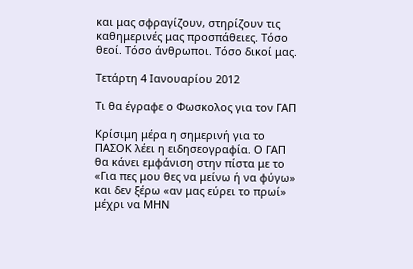και μας σφραγίζουν, στηρίζουν τις καθημερινές μας προσπάθειες. Τόσο θεοί. Τόσο άνθρωποι. Τόσο δικοί μας.

Τετάρτη 4 Ιανουαρίου 2012

Τι θα έγραφε ο Φωσκολος για τον ΓΑΠ

Κρίσιμη μέρα η σημερινή για το ΠΑΣΟΚ λέει η ειδησεογραφία. Ο ΓΑΠ θα κάνει εμφάνιση στην πίστα με το «Για πες μου θες να μείνω ή να φύγω» και δεν ξέρω «αν μας εύρει το πρωί» μέχρι να ΜΗΝ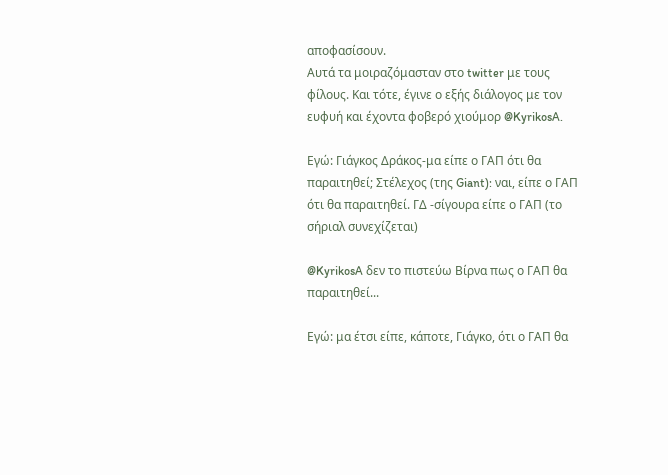αποφασίσουν.
Αυτά τα μοιραζόμασταν στο twitter με τους φίλους. Και τότε, έγινε ο εξής διάλογος με τον ευφυή και έχοντα φοβερό χιούμορ @KyrikosA.

Εγώ: Γιάγκος Δράκος-μα είπε ο ΓΑΠ ότι θα παραιτηθεί; Στέλεχος (της Giant): ναι, είπε ο ΓΑΠ ότι θα παραιτηθεί. ΓΔ -σίγουρα είπε ο ΓΑΠ (το σήριαλ συνεχίζεται)

@KyrikosA δεν το πιστεύω Βίρνα πως ο ΓΑΠ θα παραιτηθεί...

Εγώ: μα έτσι είπε, κάποτε, Γιάγκο, ότι ο ΓΑΠ θα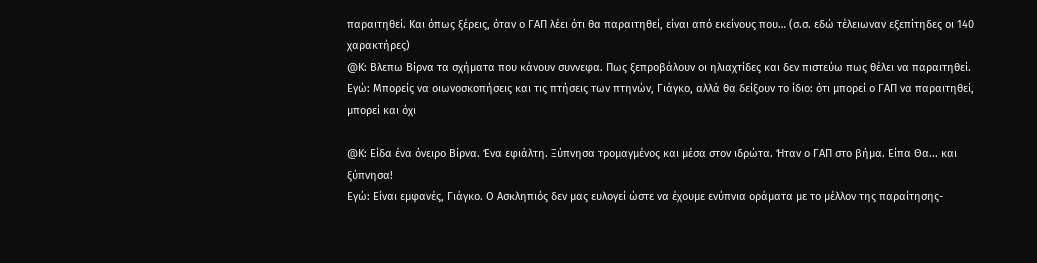παραιτηθεί. Και όπως ξέρεις, όταν ο ΓΑΠ λέει ότι θα παραιτηθεί, είναι από εκείνους που… (σ.σ. εδώ τέλειωναν εξεπίτηδες οι 140 χαρακτήρες)
@Κ: Βλεπω Βίρνα τα σχήματα που κάνουν συννεφα. Πως ξεπροβάλουν οι ηλιαχτίδες και δεν πιστεύω πως θέλει να παραιτηθεί.
Εγώ: Μπορείς να οιωνοσκοπήσεις και τις πτήσεις των πτηνών, Γιάγκο, αλλά θα δείξουν το ίδιο: ότι μπορεί ο ΓΑΠ να παραιτηθεί, μπορεί και όχι

@Κ: Είδα ένα όνειρο Βίρνα. Ένα εφιάλτη. Ξύπνησα τρομαγμένος και μέσα στον ιδρώτα. Ήταν ο ΓΑΠ στο βήμα. Είπα Θα... και ξύπνησα!
Εγώ: Είναι εμφανές, Γιάγκο. Ο Ασκληπιός δεν μας ευλογεί ώστε να έχουμε ενύπνια οράματα με το μέλλον της παραίτησης-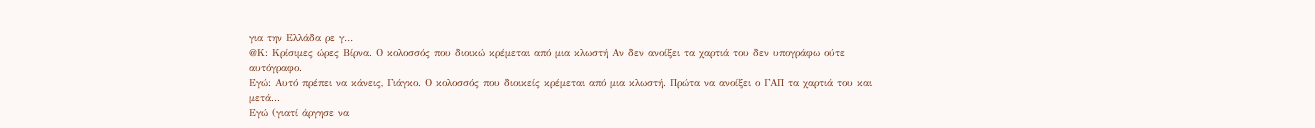για την Ελλάδα ρε γ…
@Κ: Κρίσιμες ώρες Βίρνα. Ο κολοσσός που διοικώ κρέμεται από μια κλωστή Αν δεν ανοίξει τα χαρτιά του δεν υπογράφω ούτε αυτόγραφο.
Εγώ: Αυτό πρέπει να κάνεις, Γιάγκο. Ο κολοσσός που διοικείς κρέμεται από μια κλωστή. Πρώτα να ανοίξει ο ΓΑΠ τα χαρτιά του και μετά...
Εγώ (γιατί άργησε να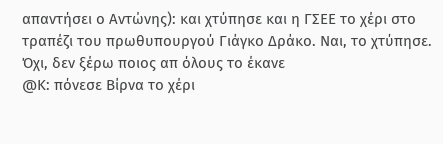απαντήσει ο Αντώνης): και χτύπησε και η ΓΣΕΕ το χέρι στο τραπέζι του πρωθυπουργού Γιάγκο Δράκο. Ναι, το χτύπησε. Όχι, δεν ξέρω ποιος απ όλους το έκανε
@Κ: πόνεσε Βίρνα το χέρι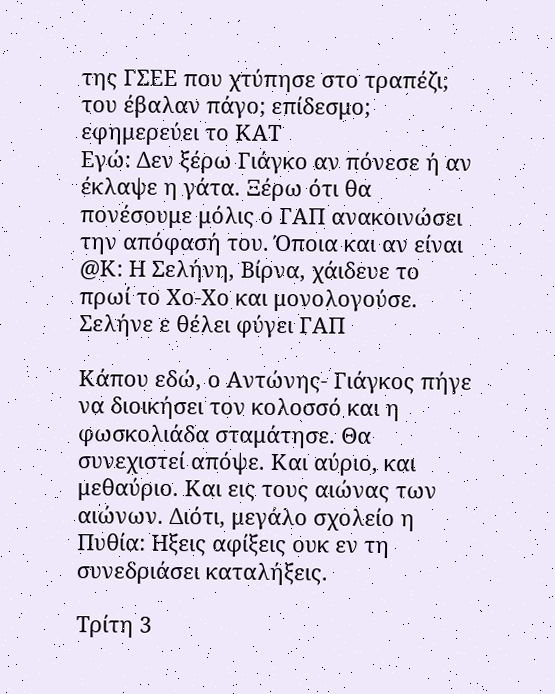της ΓΣΕΕ που χτύπησε στο τραπέζι; του έβαλαν πάγο; επίδεσμο; εφημερεύει το ΚΑΤ
Εγώ: Δεν ξέρω Γιάγκο αν πόνεσε ή αν έκλαψε η γάτα. Ξέρω ότι θα πονέσουμε μόλις ο ΓΑΠ ανακοινώσει την απόφασή του. Όποια και αν είναι
@Κ: Η Σελήνη, Βίρνα, χάιδευε το πρωί το Χο-Χο και μονολογούσε. Σελήνε ε θέλει φύγει ΓΑΠ

Κάπου εδώ, ο Αντώνης- Γιάγκος πήγε να διοικήσει τον κολοσσό και η φωσκολιάδα σταμάτησε. Θα συνεχιστεί απόψε. Και αύριο, και μεθαύριο. Και εις τους αιώνας των αιώνων. Διότι, μεγάλο σχολείο η Πυθία: Ηξεις αφίξεις ουκ εν τη συνεδριάσει καταλήξεις.

Τρίτη 3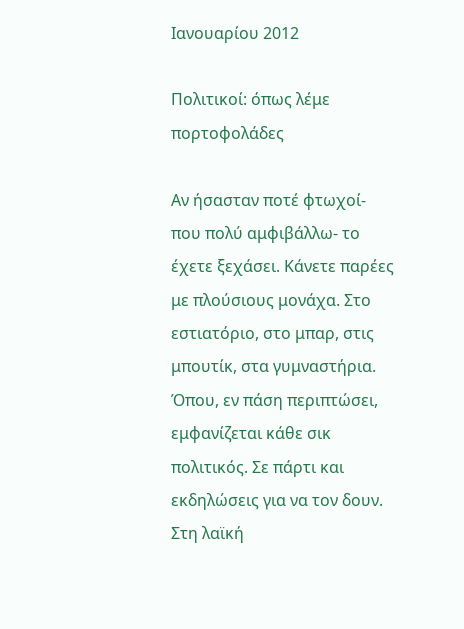Ιανουαρίου 2012

Πολιτικοί: όπως λέμε πορτοφολάδες

Αν ήσασταν ποτέ φτωχοί- που πολύ αμφιβάλλω- το έχετε ξεχάσει. Κάνετε παρέες με πλούσιους μονάχα. Στο εστιατόριο, στο μπαρ, στις μπουτίκ, στα γυμναστήρια. Όπου, εν πάση περιπτώσει, εμφανίζεται κάθε σικ πολιτικός. Σε πάρτι και εκδηλώσεις για να τον δουν. Στη λαϊκή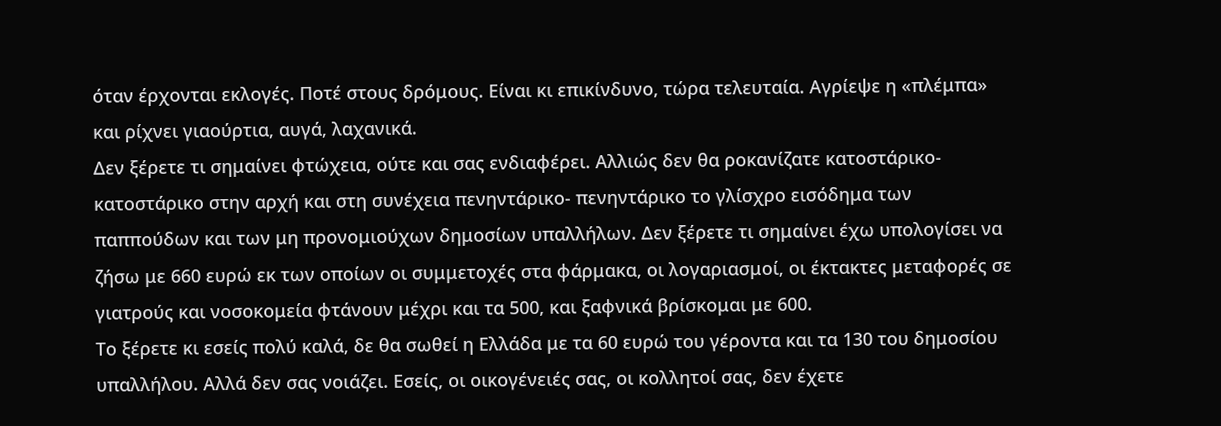όταν έρχονται εκλογές. Ποτέ στους δρόμους. Είναι κι επικίνδυνο, τώρα τελευταία. Αγρίεψε η «πλέμπα» και ρίχνει γιαούρτια, αυγά, λαχανικά.
Δεν ξέρετε τι σημαίνει φτώχεια, ούτε και σας ενδιαφέρει. Αλλιώς δεν θα ροκανίζατε κατοστάρικο- κατοστάρικο στην αρχή και στη συνέχεια πενηντάρικο- πενηντάρικο το γλίσχρο εισόδημα των παππούδων και των μη προνομιούχων δημοσίων υπαλλήλων. Δεν ξέρετε τι σημαίνει έχω υπολογίσει να ζήσω με 660 ευρώ εκ των οποίων οι συμμετοχές στα φάρμακα, οι λογαριασμοί, οι έκτακτες μεταφορές σε γιατρούς και νοσοκομεία φτάνουν μέχρι και τα 500, και ξαφνικά βρίσκομαι με 600.
Το ξέρετε κι εσείς πολύ καλά, δε θα σωθεί η Ελλάδα με τα 60 ευρώ του γέροντα και τα 130 του δημοσίου υπαλλήλου. Αλλά δεν σας νοιάζει. Εσείς, οι οικογένειές σας, οι κολλητοί σας, δεν έχετε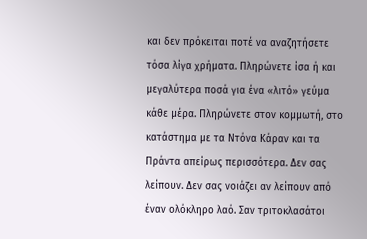και δεν πρόκειται ποτέ να αναζητήσετε τόσα λίγα χρήματα. Πληρώνετε ίσα ή και μεγαλύτερα ποσά για ένα «λιτό» γεύμα κάθε μέρα. Πληρώνετε στον κομμωτή, στο κατάστημα με τα Ντόνα Κάραν και τα Πράντα απείρως περισσότερα. Δεν σας λείπουν. Δεν σας νοιάζει αν λείπουν από έναν ολόκληρο λαό. Σαν τριτοκλασάτοι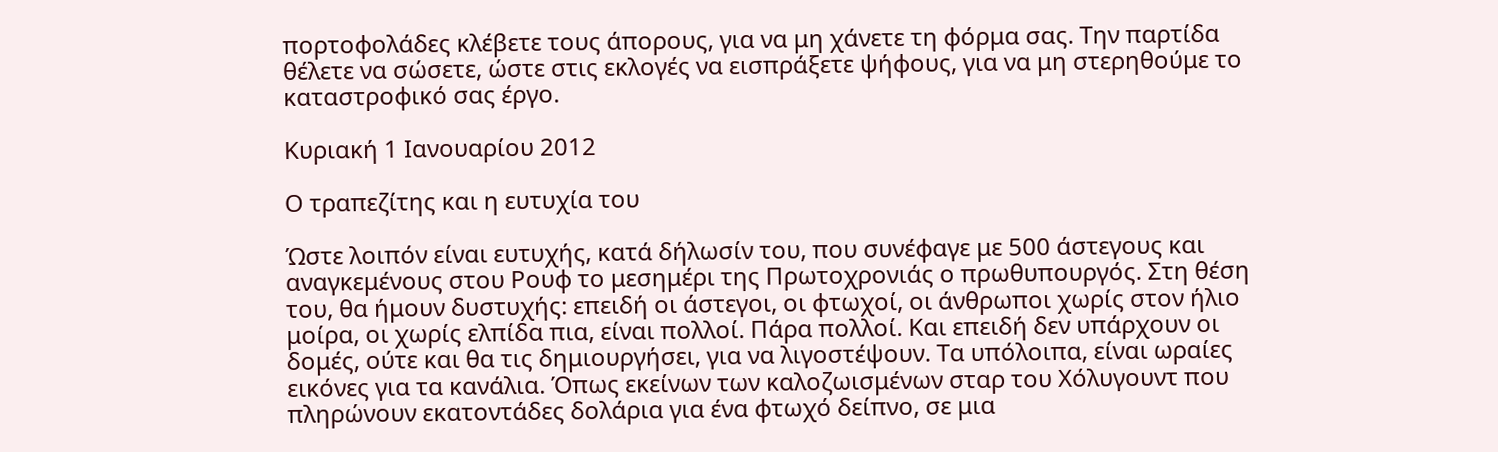πορτοφολάδες κλέβετε τους άπορους, για να μη χάνετε τη φόρμα σας. Την παρτίδα θέλετε να σώσετε, ώστε στις εκλογές να εισπράξετε ψήφους, για να μη στερηθούμε το καταστροφικό σας έργο.

Κυριακή 1 Ιανουαρίου 2012

Ο τραπεζίτης και η ευτυχία του

Ώστε λοιπόν είναι ευτυχής, κατά δήλωσίν του, που συνέφαγε με 500 άστεγους και αναγκεμένους στου Ρουφ το μεσημέρι της Πρωτοχρονιάς ο πρωθυπουργός. Στη θέση του, θα ήμουν δυστυχής: επειδή οι άστεγοι, οι φτωχοί, οι άνθρωποι χωρίς στον ήλιο μοίρα, οι χωρίς ελπίδα πια, είναι πολλοί. Πάρα πολλοί. Και επειδή δεν υπάρχουν οι δομές, ούτε και θα τις δημιουργήσει, για να λιγοστέψουν. Τα υπόλοιπα, είναι ωραίες εικόνες για τα κανάλια. Όπως εκείνων των καλοζωισμένων σταρ του Χόλυγουντ που πληρώνουν εκατοντάδες δολάρια για ένα φτωχό δείπνο, σε μια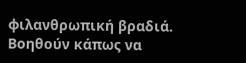φιλανθρωπική βραδιά. Βοηθούν κάπως να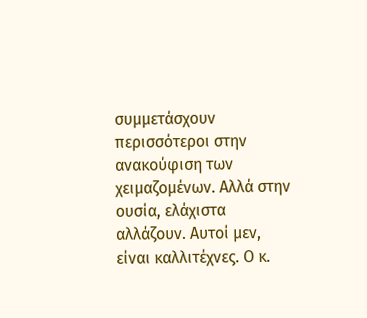συμμετάσχουν περισσότεροι στην ανακούφιση των χειμαζομένων. Αλλά στην ουσία, ελάχιστα αλλάζουν. Αυτοί μεν, είναι καλλιτέχνες. Ο κ.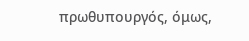πρωθυπουργός, όμως,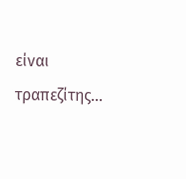είναι τραπεζίτης…